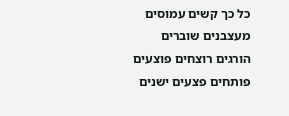כל כך קשים עמוסים מעצבנים שוברים הורגים רוצחים פוצעים פותחים פצעים ישנים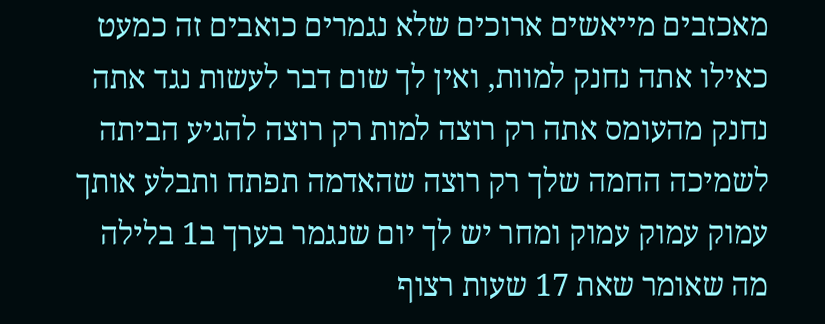מאכזבים מייאשים ארוכים שלא נגמרים כואבים זה כמעט כאילו אתה נחנק למוות, ואין לך שום דבר לעשות נגד אתה נחנק מהעומס אתה רק רוצה למות רק רוצה להגיע הביתה לשמיכה החמה שלך רק רוצה שהאדמה תפתח ותבלע אותך עמוק עמוק עמוק ומחר יש לך יום שנגמר בערך ב1 בלילה מה שאומר שאת 17 שעות רצוף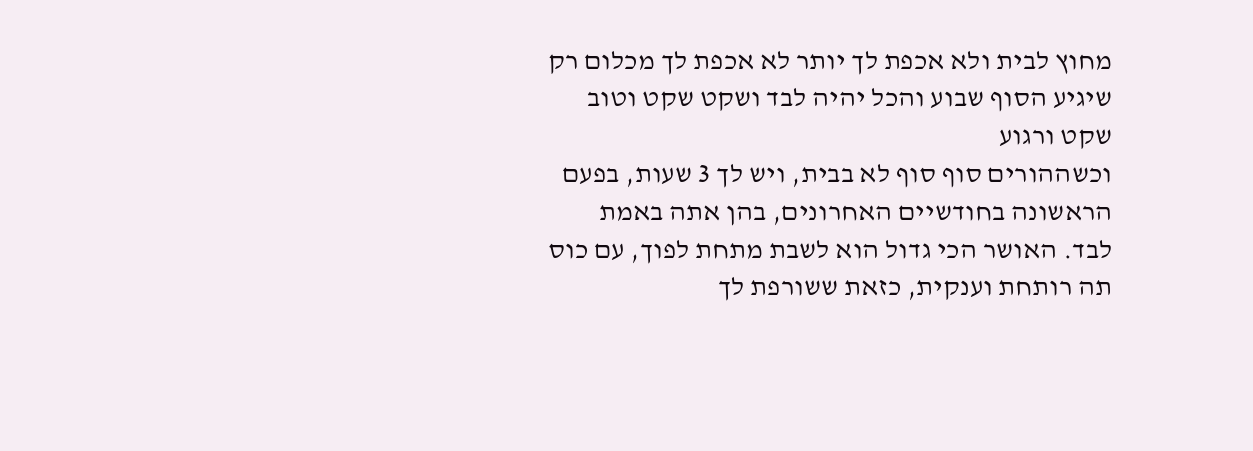מחוץ לבית ולא אכפת לך יותר לא אכפת לך מכלום רק שיגיע הסוף שבוע והכל יהיה לבד ושקט שקט וטוב שקט ורגוע
וכשההורים סוף סוף לא בבית, ויש לך 3 שעות, בפעם הראשונה בחודשיים האחרונים, בהן אתה באמת לבד. האושר הכי גדול הוא לשבת מתחת לפוך, עם כוס תה רותחת וענקית, כזאת ששורפת לך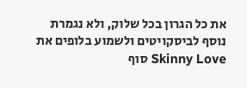את כל הגרון בכל שלוק, ולא נגמרת נוסף לביסקויטים ולשמוע בלופים את Skinny Love סוף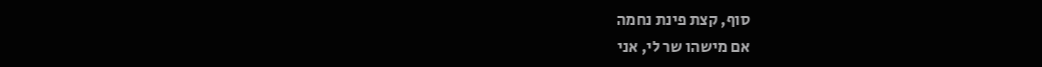סוף, קצת פינת נחמה
אם מישהו שר לי, אני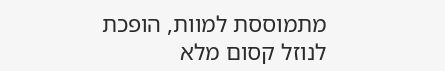מתמוססת למוות, הופכת לנוזל קסום מלא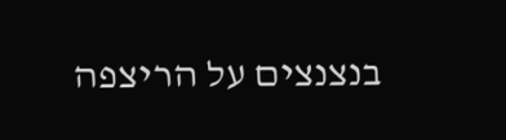בנצנצים על הריצפה